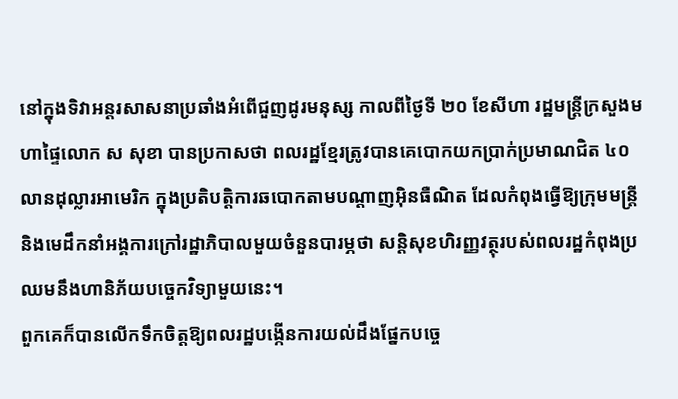នៅក្នុងទិវាអន្តរសាសនាប្រឆាំងអំពើជួញដូរមនុស្ស កាលពីថ្ងៃទី ២០ ខែសីហា រដ្ឋមន្ត្រីក្រសួងមហាផ្ទៃលោក ស សុខា បានប្រកាសថា ពលរដ្ឋខ្មែរត្រូវបានគេបោកយកប្រាក់ប្រមាណជិត ៤០ លានដុល្លារអាមេរិក ក្នុងប្រតិបតិ្តការឆបោកតាមបណ្តាញអ៊ិនធឺណិត ដែលកំពុងធ្វើឱ្យក្រុមមន្ត្រីនិងមេដឹកនាំអង្គការក្រៅរដ្ឋាភិបាលមួយចំនួនបារម្ភថា សន្តិសុខហិរញ្ញវត្ថុរបស់ពលរដ្ឋកំពុងប្រឈមនឹងហានិភ័យបច្ចេកវិទ្យាមួយនេះ។
ពួកគេក៏បានលើកទឹកចិត្តឱ្យពលរដ្ឋបង្កើនការយល់ដឹងផ្នែកបច្ចេ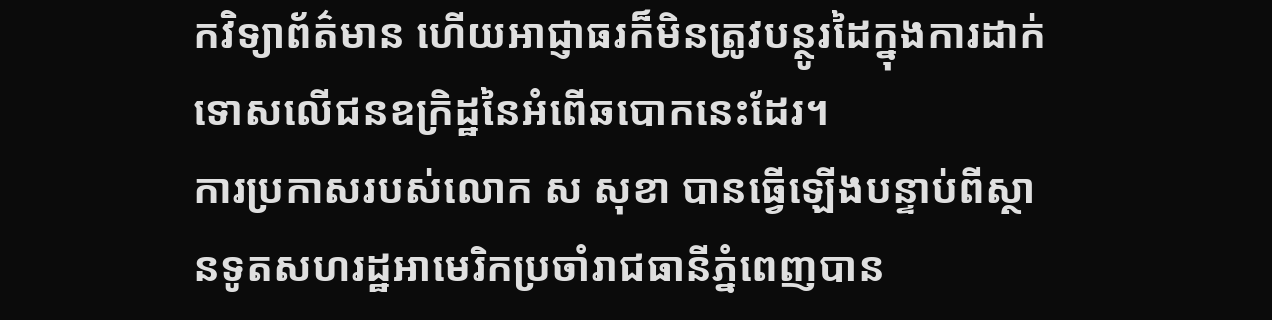កវិទ្យាព័ត៌មាន ហើយអាជ្ញាធរក៏មិនត្រូវបន្ថូរដៃក្នុងការដាក់ទោសលើជនឧក្រិដ្ឋនៃអំពើឆបោកនេះដែរ។
ការប្រកាសរបស់លោក ស សុខា បានធ្វើឡើងបន្ទាប់ពីស្ថានទូតសហរដ្ឋអាមេរិកប្រចាំរាជធានីភ្នំពេញបាន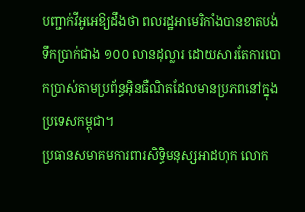បញ្ជាក់វីអូអេឱ្យដឹងថា ពលរដ្ឋអាមេរិកាំងបានខាតបង់ទឹកប្រាក់ជាង ១០០ លានដុល្លារ ដោយសារតែការបោកប្រាស់តាមប្រព័ន្ធអ៊ិនធឺណិតដែលមានប្រភពនៅក្នុងប្រទេសកម្ពុជា។
ប្រធានសមាគមការពារសិទ្ធិមនុស្សអាដហុក លោក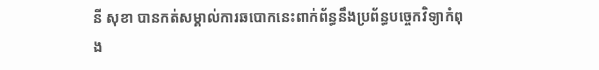នី សុខា បានកត់សម្គាល់ការឆបោកនេះពាក់ព័ន្ធនឹងប្រព័ន្ធបច្ចេកវិទ្យាកំពុង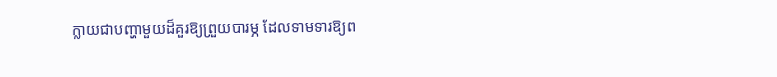ក្លាយជាបញ្ហាមួយដ៏គួរឱ្យព្រួយបារម្ភ ដែលទាមទារឱ្យព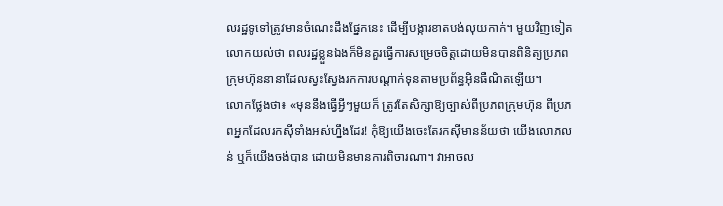លរដ្ឋទូទៅត្រូវមានចំណេះដឹងផ្នែកនេះ ដើម្បីបង្ការខាតបង់លុយកាក់។ មួយវិញទៀត លោកយល់ថា ពលរដ្ឋខ្លួនឯងក៏មិនគួរធ្វើការសម្រេចចិត្តដោយមិនបានពិនិត្យប្រភពក្រុមហ៊ុននានាដែលស្វះស្វែងរកការបណ្តាក់ទុនតាមប្រព័ន្ធអ៊ិនធឺណិតឡើយ។
លោកថ្លែងថា៖ «មុននឹងធ្វើអ្វីៗមួយក៏ ត្រូវតែសិក្សាឱ្យច្បាស់ពីប្រភពក្រុមហ៊ុន ពីប្រភពអ្នកដែលរកស៊ីទាំងអស់ហ្នឹងដែរ! កុំឱ្យយើងចេះតែរកស៊ីមានន័យថា យើងលោភលន់ ឬក៏យើងចង់បាន ដោយមិនមានការពិចារណា។ វាអាចល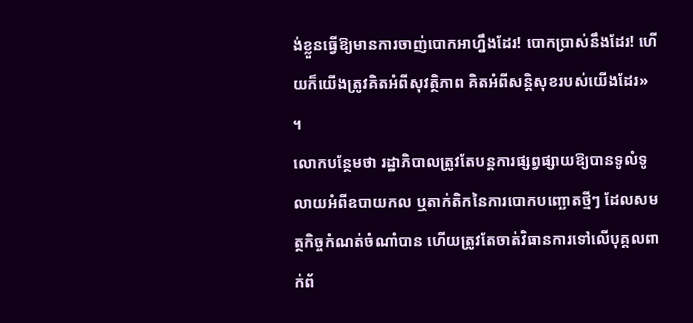ង់ខ្លួនធ្វើឱ្យមានការចាញ់បោកអាហ្នឹងដែរ! បោកប្រាស់នឹងដែរ! ហើយក៏យើងត្រូវគិតអំពីសុវត្ថិភាព គិតអំពីសន្តិសុខរបស់យើងដែរ» ។
លោកបន្ថែមថា រដ្ឋាភិបាលត្រូវតែបន្តការផ្សព្វផ្សាយឱ្យបានទូលំទូលាយអំពីឧបាយកល ឬតាក់តិកនៃការបោកបញ្ឆោតថ្មីៗ ដែលសមត្ថកិច្ចកំណត់ចំណាំបាន ហើយត្រូវតែចាត់វិធានការទៅលើបុគ្គលពាក់ព័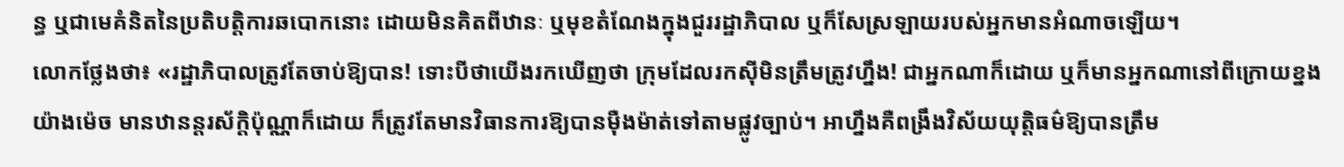ន្ធ ឬជាមេគំនិតនៃប្រតិបត្តិការឆបោកនោះ ដោយមិនគិតពីឋានៈ ឬមុខតំណែងក្នុងជួររដ្ឋាភិបាល ឬក៏សែស្រឡាយរបស់អ្នកមានអំណាចឡើយ។
លោកថ្លែងថា៖ «រដ្ឋាភិបាលត្រូវតែចាប់ឱ្យបាន! ទោះបីថាយើងរកឃើញថា ក្រុមដែលរកស៊ីមិនត្រឹមត្រូវហ្នឹង! ជាអ្នកណាក៏ដោយ ឬក៏មានអ្នកណានៅពីក្រោយខ្នងយ៉ាងម៉េច មានឋានន្តរស័ក្ដិប៉ុណ្ណាក៏ដោយ ក៏ត្រូវតែមានវិធានការឱ្យបានម៉ឺងម៉ាត់ទៅតាមផ្លូវច្បាប់។ អាហ្នឹងគឺពង្រឹងវិស័យយុត្តិធម៌ឱ្យបានត្រឹម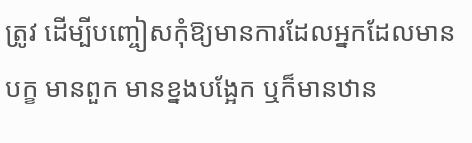ត្រូវ ដើម្បីបញ្ចៀសកុំឱ្យមានការដែលអ្នកដែលមានបក្ខ មានពួក មានខ្នងបង្អែក ឬក៏មានឋាន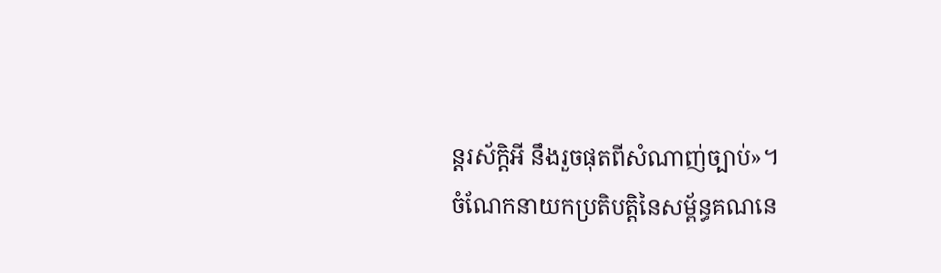ន្តរស័ក្ដិអី នឹងរួចផុតពីសំណាញ់ច្បាប់»។
ចំណែកនាយកប្រតិបត្តិនៃសម្ព័ន្ធគណនេ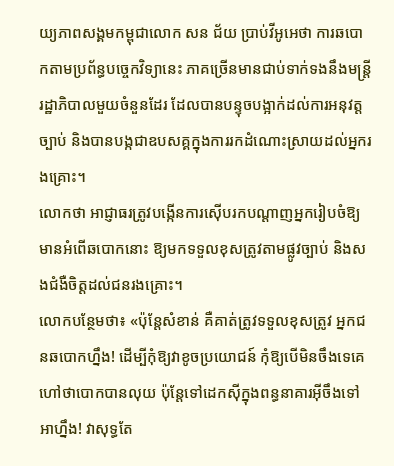យ្យភាពសង្គមកម្ពុជាលោក សន ជ័យ ប្រាប់វីអូអេថា ការឆបោកតាមប្រព័ន្ធបច្ចេកវិទ្យានេះ ភាគច្រើនមានជាប់ទាក់ទងនឹងមន្រ្តីរដ្ឋាភិបាលមួយចំនួនដែរ ដែលបានបន្ទុចបង្អាក់ដល់ការអនុវត្តច្បាប់ និងបានបង្កជាឧបសគ្គក្នុងការរកដំណោះស្រាយដល់អ្នករងគ្រោះ។
លោកថា អាជ្ញាធរត្រូវបង្កើនការស៊ើបរកបណ្តាញអ្នករៀបចំឱ្យមានអំពើឆបោកនោះ ឱ្យមកទទួលខុសត្រូវតាមផ្លូវច្បាប់ និងសងជំងឺចិត្តដល់ជនរងគ្រោះ។
លោកបន្ថែមថា៖ «ប៉ុន្តែសំខាន់ គឺគាត់ត្រូវទទួលខុសត្រូវ អ្នកជនឆបោកហ្នឹង! ដើម្បីកុំឱ្យវាខូចប្រយោជន៍ កុំឱ្យបើមិនចឹងទេគេហៅថាបោកបានលុយ ប៉ុន្តែទៅដេកស៊ីក្នុងពន្ធនាគារអ៊ីចឹងទៅ អាហ្នឹង! វាសុទ្ធតែ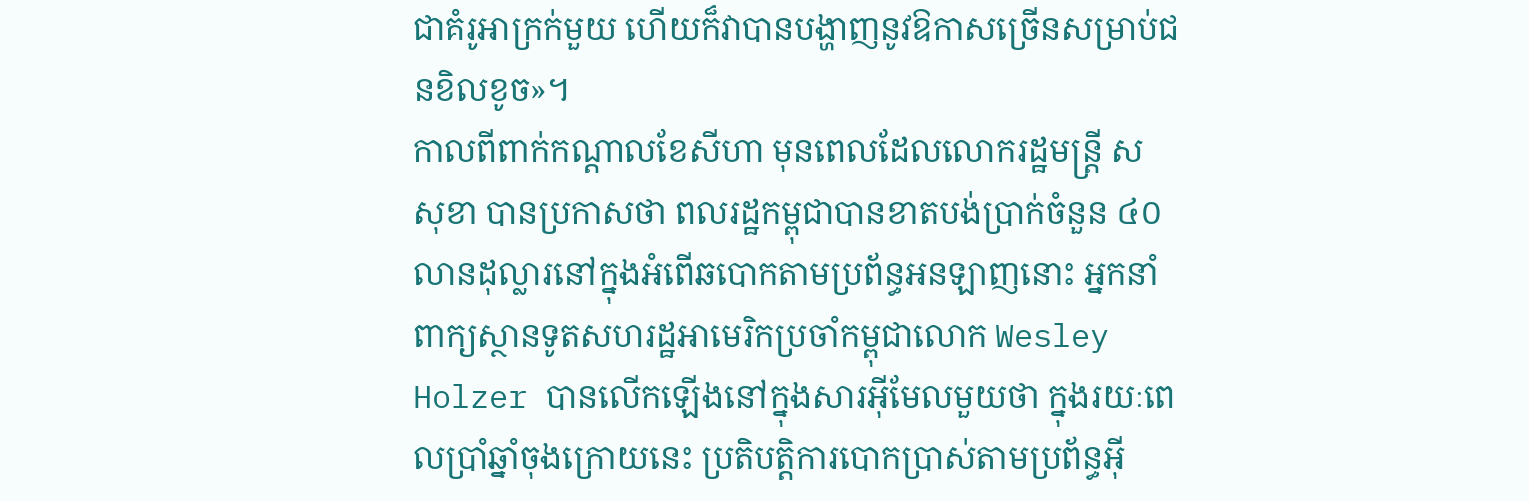ជាគំរូអាក្រក់មួយ ហើយក៏វាបានបង្ហាញនូវឱកាសច្រើនសម្រាប់ជនខិលខូច»។
កាលពីពាក់កណ្តាលខែសីហា មុនពេលដែលលោករដ្ឋមន្ត្រី ស សុខា បានប្រកាសថា ពលរដ្ឋកម្ពុជាបានខាតបង់ប្រាក់ចំនួន ៤០ លានដុល្លារនៅក្នុងអំពើឆបោកតាមប្រព័ន្ធអនឡាញនោះ អ្នកនាំពាក្យស្ថានទូតសហរដ្ឋអាមេរិកប្រចាំកម្ពុជាលោក Wesley Holzer បានលើកឡើងនៅក្នុងសារអ៊ីមែលមួយថា ក្នុងរយៈពេលប្រាំឆ្នាំចុងក្រោយនេះ ប្រតិបត្តិការបោកប្រាស់តាមប្រព័ន្ធអ៊ី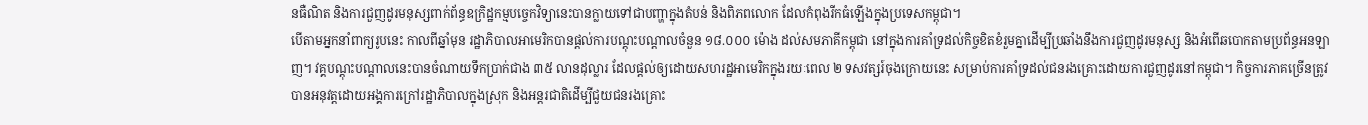នធឺណិត និងការជួញដូរមនុស្សពាក់ព័ន្ធឧក្រិដ្ឋកម្មបច្ចេកវិទ្យានេះបានក្លាយទៅជាបញ្ហាក្នុងតំបន់ និងពិភពលោក ដែលកំពុងរីកធំឡើងក្នុងប្រទេសកម្ពុជា។
បើតាមអ្នកនាំពាក្យរូបនេះ កាលពីឆ្នាំមុន រដ្ឋាភិបាលអាមេរិកបានផ្តល់ការបណ្តុះបណ្តាលចំនួន ១៨.០០០ ម៉ោង ដល់សមភាគីកម្ពុជា នៅក្នុងការគាំទ្រដល់កិច្ចខិតខំរួមគ្នាដើម្បីប្រឆាំងនឹងការជួញដូរមនុស្ស និងអំពើឆបោកតាមប្រព័ន្ធអនឡាញ។ វគ្គបណ្តុះបណ្តាលនេះបានចំណាយទឹកប្រាក់ជាង ៣៥ លានដុល្លារ ដែលផ្តល់ឲ្យដោយសហរដ្ឋអាមេរិកក្នុងរយៈពេល ២ ទសវត្សរ៍ចុងក្រោយនេះ សម្រាប់ការគាំទ្រដល់ជនរងគ្រោះដោយការជួញដូរនៅកម្ពុជា។ កិច្ចការភាគច្រើនត្រូវបានអនុវត្តដោយអង្គការក្រៅរដ្ឋាភិបាលក្នុងស្រុក និងអន្តរជាតិដើម្បីជួយជនរងគ្រោះ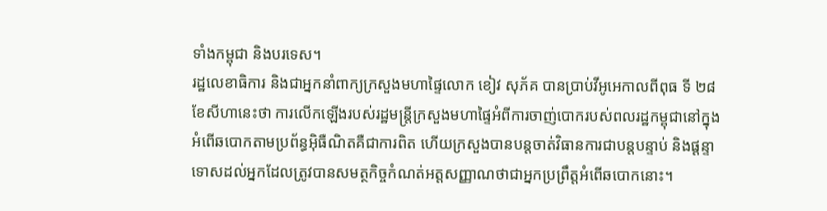ទាំងកម្ពុជា និងបរទេស។
រដ្ឋលេខាធិការ និងជាអ្នកនាំពាក្យក្រសួងមហាផ្ទៃលោក ខៀវ សុភ័គ បានប្រាប់វីអូអេកាលពីពុធ ទី ២៨ ខែសីហានេះថា ការលើកឡើងរបស់រដ្ឋមន្ត្រីក្រសួងមហាផ្ទៃអំពីការចាញ់បោករបស់ពលរដ្ឋកម្ពុជានៅក្នុងអំពើឆបោកតាមប្រព័ន្ធអ៊ិធឺណិតគឺជាការពិត ហើយក្រសួងបានបន្តចាត់វិធានការជាបន្តបន្ទាប់ និងផ្ដន្ទាទោសដល់អ្នកដែលត្រូវបានសមត្ថកិច្ចកំណត់អត្តសញ្ញាណថាជាអ្នកប្រព្រឹត្តអំពើឆបោកនោះ។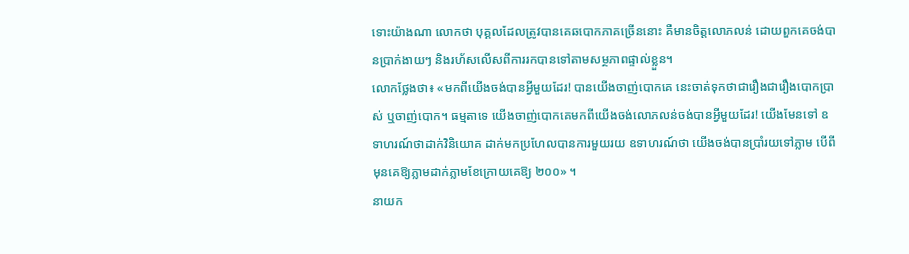ទោះយ៉ាងណា លោកថា បុគ្គលដែលត្រូវបានគេឆបោកភាគច្រើននោះ គឺមានចិត្តលោភលន់ ដោយពួកគេចង់បានប្រាក់ងាយៗ និងរហ័សលើសពីការរកបានទៅតាមសម្ថភាពផ្ទាល់ខ្លួន។
លោកថ្លែងថា៖ «មកពីយើងចង់បានអ្វីមួយដែរ! បានយើងចាញ់បោកគេ នេះចាត់ទុកថាជារឿងជារឿងបោកប្រាស់ ឬចាញ់បោក។ ធម្មតាទេ យើងចាញ់បោកគេមកពីយើងចង់លោភលន់ចង់បានអ្វីមួយដែរ! យើងមែនទៅ ឧទាហរណ៍ថាដាក់វិនិយោគ ដាក់មកប្រហែលបានការមួយរយ ឧទាហរណ៍ថា យើងចង់បានប្រាំរយទៅភ្លាម បើពីមុនគេឱ្យភ្លាមដាក់ភ្លាមខែក្រោយគេឱ្យ ២០០» ។
នាយក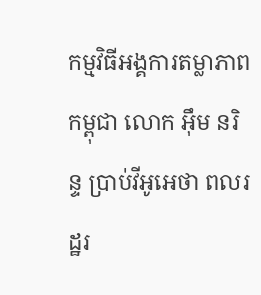កម្មវិធីអង្គការតម្លាភាពកម្ពុជា លោក អ៊ឹម នរិន្ទ ប្រាប់វីអូអេថា ពលរដ្ឋរ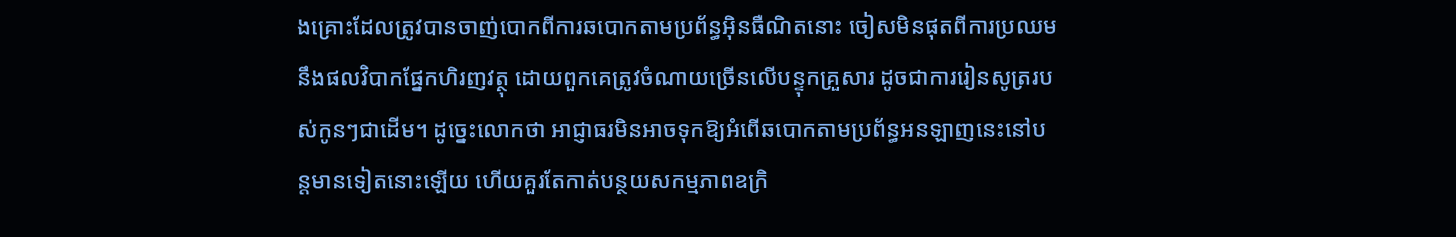ងគ្រោះដែលត្រូវបានចាញ់បោកពីការឆបោកតាមប្រព័ន្ធអ៊ិនធឺណិតនោះ ចៀសមិនផុតពីការប្រឈមនឹងផលវិបាកផ្នែកហិរញវត្ថុ ដោយពួកគេត្រូវចំណាយច្រើនលើបន្ទុកគ្រួសារ ដូចជាការរៀនសូត្ររបស់កូនៗជាដើម។ ដូច្នេះលោកថា អាជ្ញាធរមិនអាចទុកឱ្យអំពើឆបោកតាមប្រព័ន្ធអនឡាញនេះនៅបន្តមានទៀតនោះឡើយ ហើយគួរតែកាត់បន្ថយសកម្មភាពឧក្រិ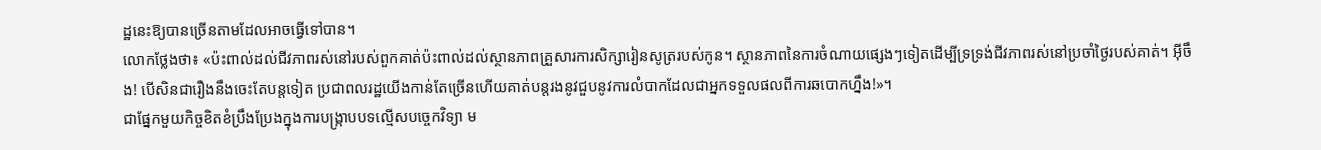ដ្ឋនេះឱ្យបានច្រើនតាមដែលអាចធ្វើទៅបាន។
លោកថ្លែងថា៖ «ប៉ះពាល់ដល់ជីវភាពរស់នៅរបស់ពួកគាត់ប៉ះពាល់ដល់ស្ថានភាពគ្រួសារការសិក្សារៀនសូត្ររបស់កូន។ ស្ថានភាពនៃការចំណាយផ្សេងៗទៀតដើម្បីទ្រទ្រង់ជីវភាពរស់នៅប្រចាំថ្ងៃរបស់គាត់។ អ៊ីចឹង! បើសិនជារឿងនឹងចេះតែបន្តទៀត ប្រជាពលរដ្ឋយើងកាន់តែច្រើនហើយគាត់បន្តរងនូវជួបនូវការលំបាកដែលជាអ្នកទទួលផលពីការឆបោកហ្នឹង!»។
ជាផ្នែកមួយកិច្ចខិតខំប្រឹងប្រែងក្នុងការបង្ក្រាបបទល្មើសបច្ចេកវិទ្យា ម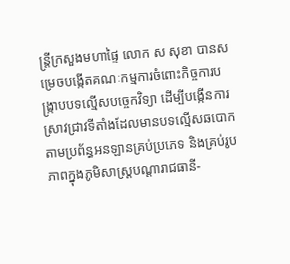ន្ត្រីក្រសួងមហាផ្ទៃ លោក ស សុខា បានសម្រេចបង្កើតគណៈកម្មការចំពោះកិច្ចការបង្រ្កាបបទល្មើសបច្ចេកវិទ្យា ដើម្បីបង្កើនការស្រាវជ្រាវទីតាំងដែលមានបទល្មើសឆបោកតាមប្រព័ន្ធអនឡានគ្រប់ប្រភេទ និងគ្រប់រូបភាពក្នុងភូមិសាស្ត្របណ្តារាជធានី-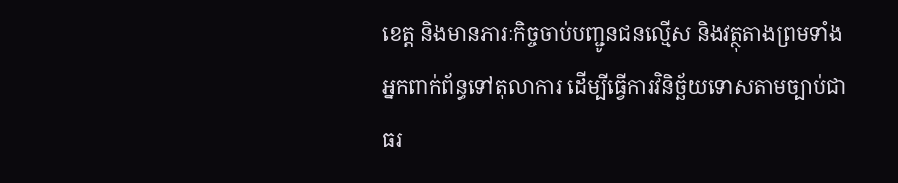ខេត្ត និងមានភារៈកិច្ចចាប់បញ្ជូនជនល្មើស និងវត្ថុតាងព្រមទាំងអ្នកពាក់ព័ន្ធទៅតុលាការ ដើម្បីធ្វើការវិនិច្ឆ័យទោសតាមច្បាប់ជាធរ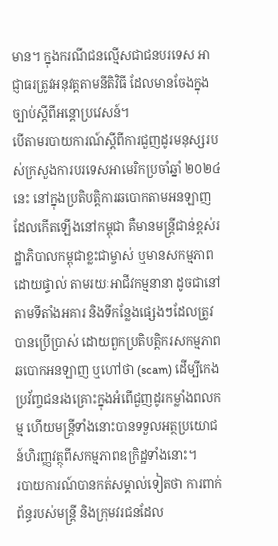មាន។ ក្នុងករណីជនល្មើសជាជនបរទេស អាជ្ញាធរត្រូវអនុវត្តតាមនីតិវិធី ដែលមានចែងក្នុងច្បាប់ស្តីពីអន្តោប្រវេសន៍។
បើតាមរបាយការណ៍ស្តីពីការជួញដូរមនុស្សរបស់ក្រសួងការបរទេសអាមេរិកប្រចាំឆ្នាំ ២០២៤ នេះ នៅក្នុងប្រតិបត្តិការឆបោកតាមអនឡាញដែលកើតឡើងនៅកម្ពុជា គឺមានមន្ត្រីជាន់ខ្ពស់រដ្ឋាភិបាលកម្ពុជាខ្លះជាម្ចាស់ ឬមានសកម្មភាពដោយផ្ទាល់ តាមរយៈអាជីវកម្មនានា ដូចជានៅតាមទីតាំងអគារ និងទីកន្លែងផ្សេងៗដែលត្រូវបានប្រើប្រាស់ ដោយពួកប្រតិបត្តិករសកម្មភាពឆបោកអនឡាញ ឬហៅថា (scam) ដើម្បីកេងប្រវ័ញ្ចជនរងគ្រោះក្នុងអំពើជួញដូរកម្លាំងពលកម្ម ហើយមន្ត្រីទាំងនោះបានទទួលអត្ថប្រយោជន៍ហិរញ្ញវត្ថុពីសកម្មភាពឧក្រិដ្ឋទាំងនោះ។
របាយការណ៍បានកត់សម្គាល់ទៀតថា ការពាក់ព័ន្ធរបស់មន្ត្រី និងក្រុមវរជនដែល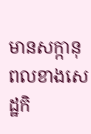មានសក្កានុពលខាងសេដ្ឋកិ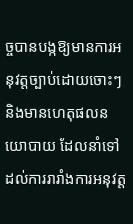ច្ចបានបង្កឱ្យមានការអនុវត្តច្បាប់ដោយចោះៗ និងមានហេតុផលនយោបាយ ដែលនាំទៅដល់ការរារាំងការអនុវត្ត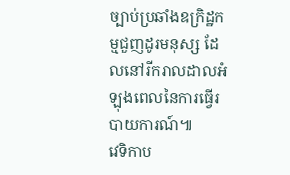ច្បាប់ប្រឆាំងឧក្រិដ្ឋកម្មជួញដូរមនុស្ស ដែលនៅរីករាលដាលអំឡុងពេលនៃការធ្វើរបាយការណ៍៕
វេទិកាប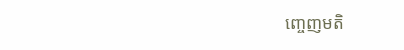ញ្ចេញមតិ